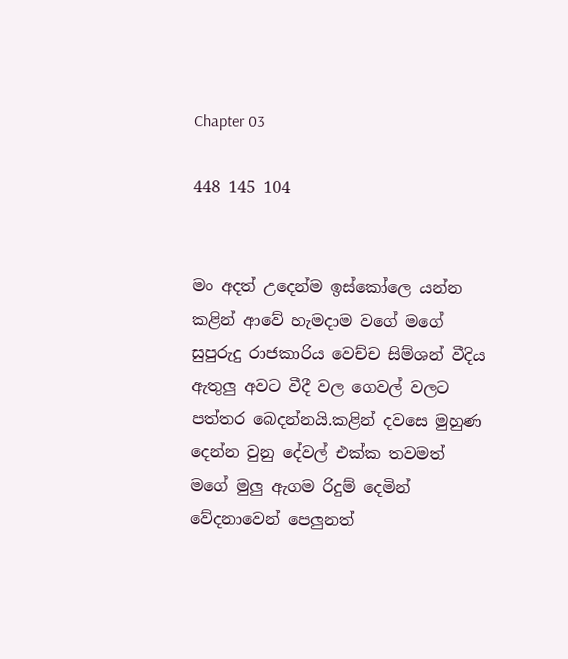Chapter 03

448 145 104


මං අදත් උදෙන්ම ඉස්කෝලෙ යන්න කළින් ආවේ හැමදාම වගේ මගේ සුපුරුදු රාජකාරිය වෙච්ච සිම්ශන් වීදිය ඇතුලු අවට වීදී වල ගෙවල් වලට පත්තර බෙදන්නයි.කළින් දවසෙ මුහුණ දෙන්න වුනු දේවල් එක්ක තවමත් මගේ මුලු ඇගම රිදුම් දෙමින් වේදනාවෙන් පෙලුනත්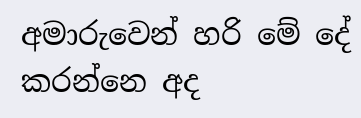අමාරුවෙන් හරි මේ දේ කරන්නෙ අද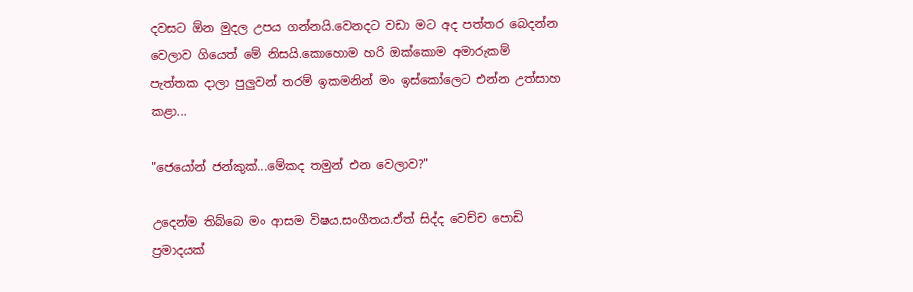දවසට ඕන මුදල උපය ගන්නයි.වෙනදට වඩා මට අද පත්තර බෙදන්න වෙලාව ගියෙත් මේ නිසයි.කොහොම හරි ඔක්කොම අමාරුකම් පැත්තක දාලා පුලුවන් තරම් ඉකමනින් මං ඉස්කෝලෙට එන්න උත්සාහ කළා...

"ජෙයෝන් ජන්කුක්...මේකද තමුන් එන වෙලාව?"

උදෙන්ම තිබ්බෙ මං ආසම විෂය.සංගීතය.ඒත් සිද්ද වෙච්ච පොඩි ප්‍රමාදයක්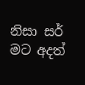නිසා සර් මට අදත්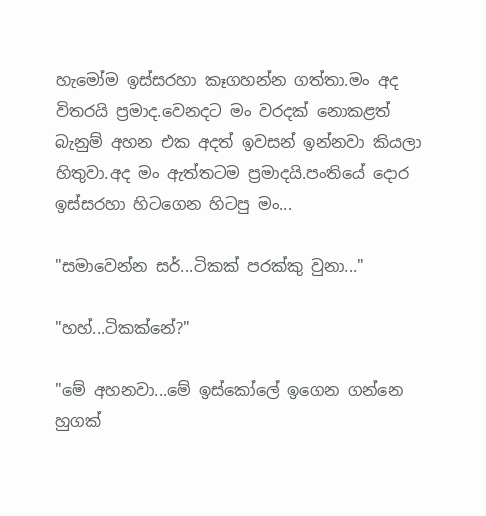හැමෝම ඉස්සරහා කෑගහන්න ගත්තා.මං අද විතරයි ප්‍රමාද.වෙනදට මං වරදක් නොකළත් බැනුම් අහන එක අදත් ඉවසන් ඉන්නවා කියලා හිතුවා.අද මං ඇත්තටම ප්‍රමාදයි.පංතියේ දොර ඉස්සරහා හිටගෙන හිටපු මං...

"සමාවෙන්න සර්...ටිකක් පරක්කු වුනා..."

"හහ්...ටිකක්නේ?"

"මේ අහනවා...මේ ඉස්කෝලේ ඉගෙන ගන්නෙ හුගක්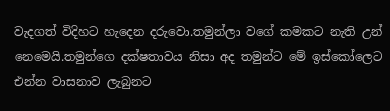වැදගත් විදිහට හැදෙන දරුවො.තමුන්ලා වගේ කමකට නැති උන් නෙමෙයි.තමුන්ගෙ දක්ෂතාවය නිසා අද තමුන්ට මේ ඉස්කෝලෙට එන්න වාසනාව ලැබුනට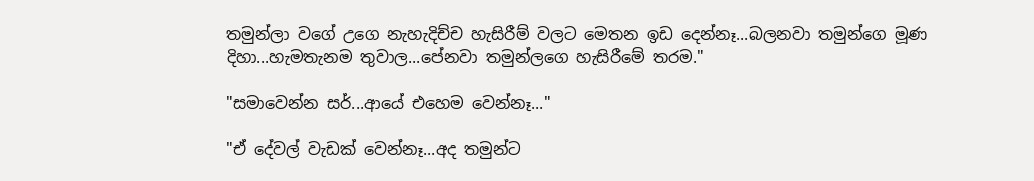තමුන්ලා වගේ උගෙ නැහැදිච්ච හැසිරීම් වලට මෙතන ඉඩ දෙන්නෑ...බලනවා තමුන්ගෙ මූණ දිහා...හැමතැනම තුවාල...පේනවා තමුන්ලගෙ හැසිරීමේ තරම."

"සමාවෙන්න සර්...ආයේ එහෙම වෙන්නෑ..."

"ඒ දේවල් වැඩක් වෙන්නෑ...අද තමුන්ට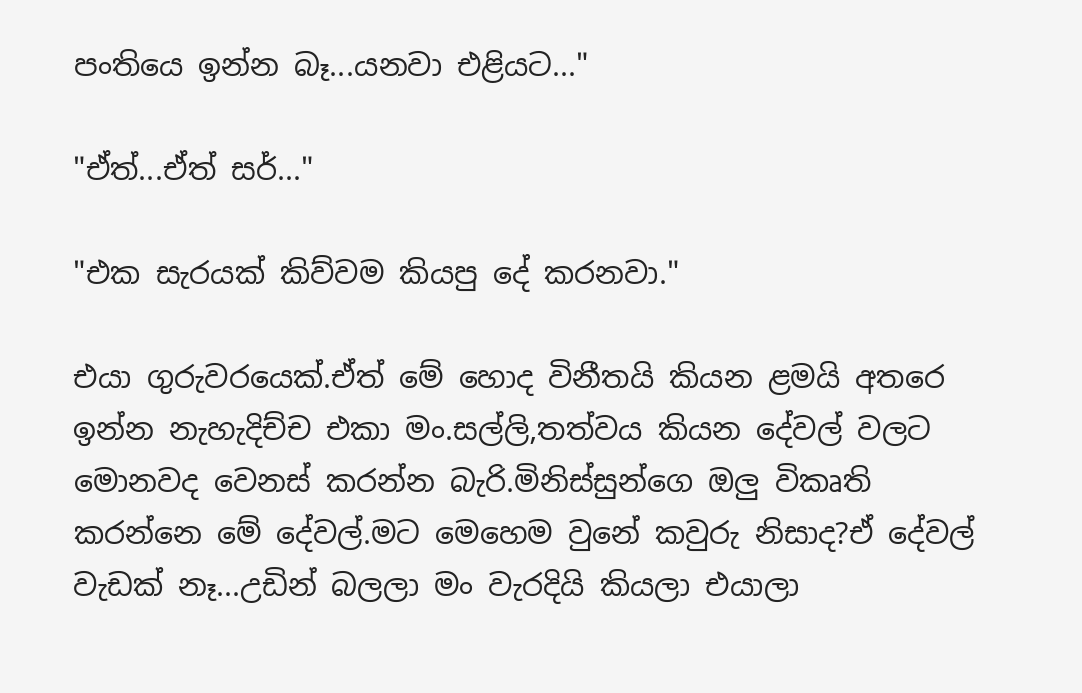පංතියෙ ඉන්න බෑ...යනවා එළියට..."

"ඒත්...ඒත් සර්..."

"එක සැරයක් කිව්වම කියපු දේ කරනවා."

එයා ගුරුවරයෙක්.ඒත් මේ හොද විනීතයි කියන ළමයි අතරෙ ඉන්න නැහැදිච්ච එකා මං.සල්ලි,තත්වය කියන දේවල් වලට මොනවද වෙනස් කරන්න බැරි.මිනිස්සුන්ගෙ ඔලු විකෘති කරන්නෙ මේ දේවල්.මට මෙහෙම වුනේ කවුරු නිසාද?ඒ දේවල් වැඩක් නෑ...උඩින් බලලා මං වැරදියි කියලා එයාලා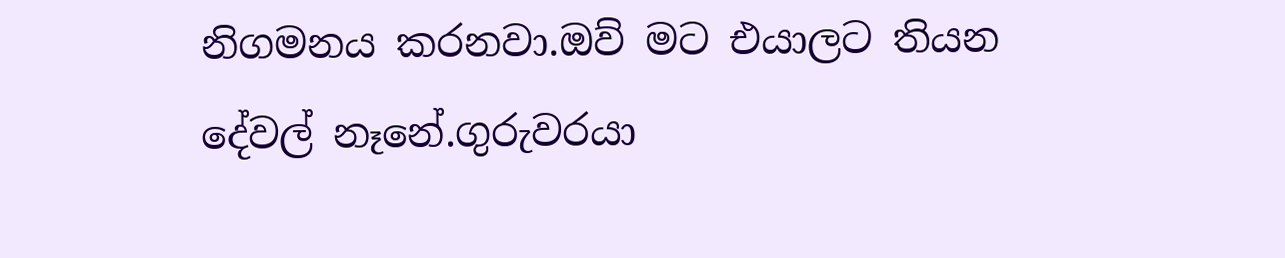නිගමනය කරනවා.ඔව් මට එයාලට තියන දේවල් නෑනේ.ගුරුවරයා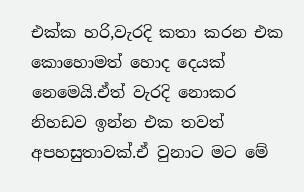එක්ක හරි,වැරදි කතා කරන එක කොහොමත් හොද දෙයක් නෙමෙයි.ඒත් වැරදි නොකර නිහඩව ඉන්න එක තවත් අපහසුතාවක්.ඒ වුනාට මට මේ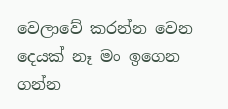වෙලාවේ කරන්න වෙන දෙයක් නෑ මං ඉගෙන ගන්න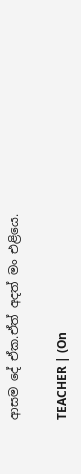ආසම දේ ඒක.ඒත් අදත් මං එළියෙ.

TEACHER | (On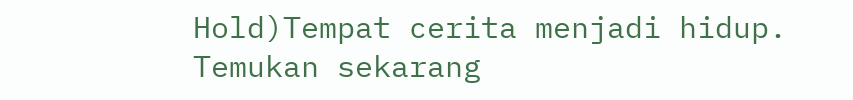Hold)Tempat cerita menjadi hidup. Temukan sekarang